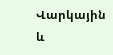Վարկային և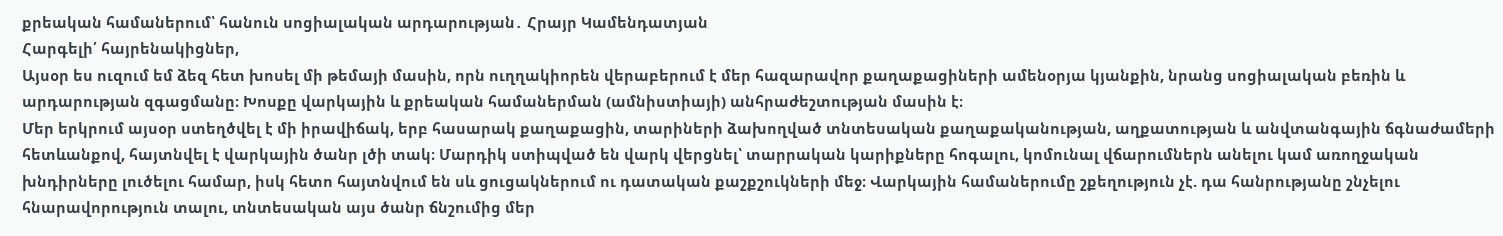քրեական համաներում՝ հանուն սոցիալական արդարության․ Հրայր Կամենդատյան
Հարգելի՛ հայրենակիցներ,
Այսօր ես ուզում եմ ձեզ հետ խոսել մի թեմայի մասին, որն ուղղակիորեն վերաբերում է մեր հազարավոր քաղաքացիների ամենօրյա կյանքին, նրանց սոցիալական բեռին և արդարության զգացմանը։ Խոսքը վարկային և քրեական համաներման (ամնիստիայի) անհրաժեշտության մասին է։
Մեր երկրում այսօր ստեղծվել է մի իրավիճակ, երբ հասարակ քաղաքացին, տարիների ձախողված տնտեսական քաղաքականության, աղքատության և անվտանգային ճգնաժամերի հետևանքով, հայտնվել է վարկային ծանր լծի տակ։ Մարդիկ ստիպված են վարկ վերցնել՝ տարրական կարիքները հոգալու, կոմունալ վճարումներն անելու կամ առողջական խնդիրները լուծելու համար, իսկ հետո հայտնվում են սև ցուցակներում ու դատական քաշքշուկների մեջ։ Վարկային համաներումը շքեղություն չէ. դա հանրությանը շնչելու հնարավորություն տալու, տնտեսական այս ծանր ճնշումից մեր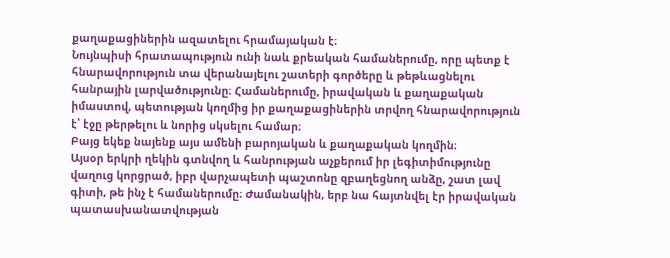քաղաքացիներին ազատելու հրամայական է։
Նույնպիսի հրատապություն ունի նաև քրեական համաներումը, որը պետք է հնարավորություն տա վերանայելու շատերի գործերը և թեթևացնելու հանրային լարվածությունը։ Համաներումը, իրավական և քաղաքական իմաստով, պետության կողմից իր քաղաքացիներին տրվող հնարավորություն է՝ էջը թերթելու և նորից սկսելու համար։
Բայց եկեք նայենք այս ամենի բարոյական և քաղաքական կողմին։
Այսօր երկրի ղեկին գտնվող և հանրության աչքերում իր լեգիտիմությունը վաղուց կորցրած, իբր վարչապետի պաշտոնը զբաղեցնող անձը, շատ լավ գիտի, թե ինչ է համաներումը։ Ժամանակին, երբ նա հայտնվել էր իրավական պատասխանատվության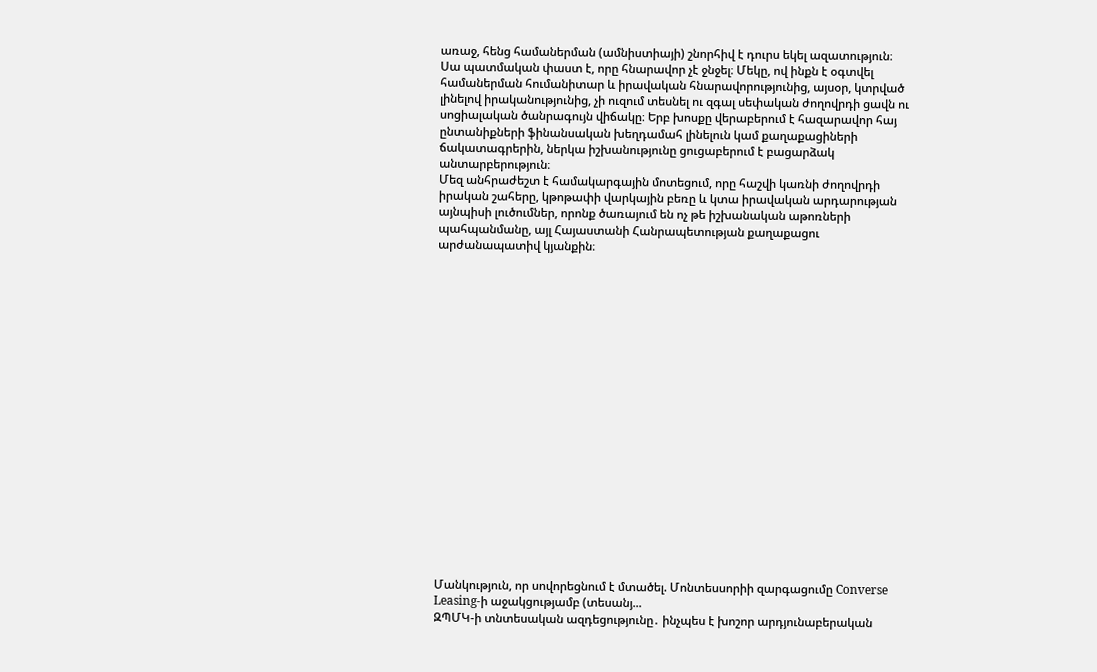առաջ, հենց համաներման (ամնիստիայի) շնորհիվ է դուրս եկել ազատություն։
Սա պատմական փաստ է, որը հնարավոր չէ ջնջել։ Մեկը, ով ինքն է օգտվել համաներման հումանիտար և իրավական հնարավորությունից, այսօր, կտրված լինելով իրականությունից, չի ուզում տեսնել ու զգալ սեփական ժողովրդի ցավն ու սոցիալական ծանրագույն վիճակը։ Երբ խոսքը վերաբերում է հազարավոր հայ ընտանիքների ֆինանսական խեղդամահ լինելուն կամ քաղաքացիների ճակատագրերին, ներկա իշխանությունը ցուցաբերում է բացարձակ անտարբերություն։
Մեզ անհրաժեշտ է համակարգային մոտեցում, որը հաշվի կառնի ժողովրդի իրական շահերը, կթոթափի վարկային բեռը և կտա իրավական արդարության այնպիսի լուծումներ, որոնք ծառայում են ոչ թե իշխանական աթոռների պահպանմանը, այլ Հայաստանի Հանրապետության քաղաքացու արժանապատիվ կյանքին։




















Մանկություն, որ սովորեցնում է մտածել. Մոնտեսսորիի զարգացումը Converse Leasing-ի աջակցությամբ (տեսանյ...
ԶՊՄԿ-ի տնտեսական ազդեցությունը․ ինչպես է խոշոր արդյունաբերական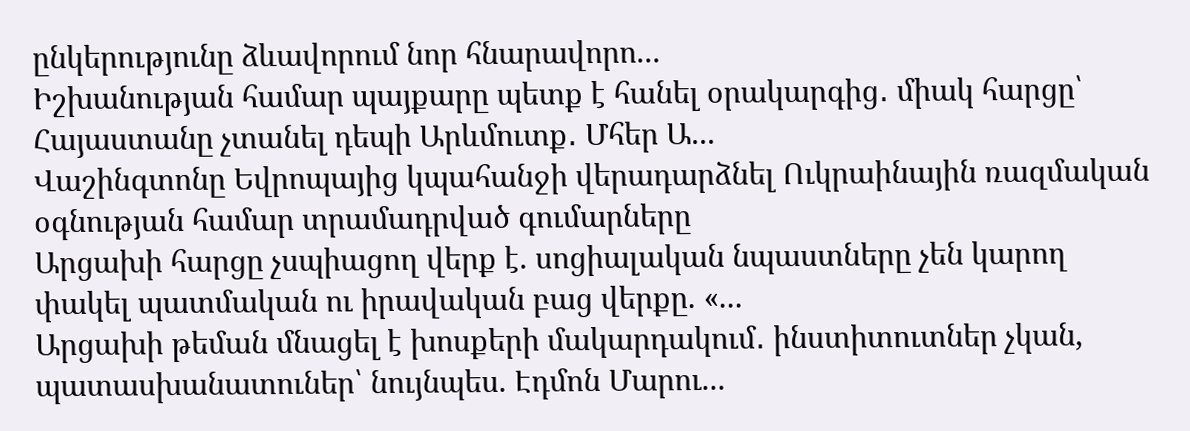ընկերությունը ձևավորում նոր հնարավորո...
Իշխանության համար պայքարը պետք է հանել օրակարգից․ միակ հարցը՝ Հայաստանը չտանել դեպի Արևմուտք․ Մհեր Ա...
Վաշինգտոնը Եվրոպայից կպահանջի վերադարձնել Ուկրաինային ռազմական օգնության համար տրամադրված գումարները
Արցախի հարցը չսպիացող վերք է. սոցիալական նպաստները չեն կարող փակել պատմական ու իրավական բաց վերքը. «...
Արցախի թեման մնացել է խոսքերի մակարդակում․ ինստիտուտներ չկան, պատասխանատուներ՝ նույնպես. Էդմոն Մարու...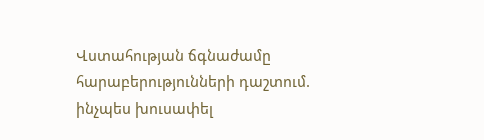Վստահության ճգնաժամը հարաբերությունների դաշտում. ինչպես խուսափել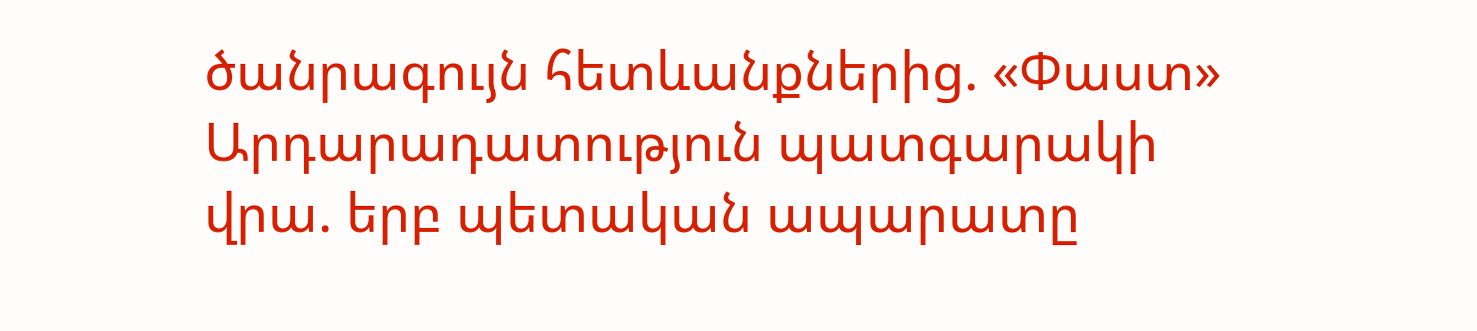ծանրագույն հետևանքներից. «Փաստ»
Արդարադատություն պատգարակի վրա. երբ պետական ապարատը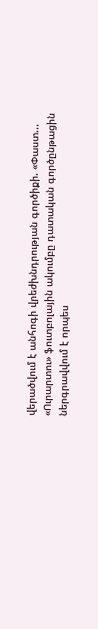վերածվում է անհոգի վրեժխնդրության գործիքի. «Փաստ...
«Ուրարտու» ֆուտբոլային ակումբը դատական գործընթացին ներգրավվում է որպես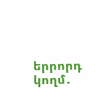երրորդ կողմ․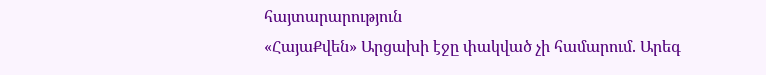հայտարարություն
«ՀայաՔվեն» Արցախի էջը փակված չի համարում. Արեգ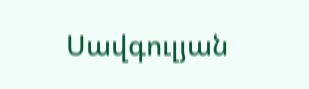Սավգուլյան